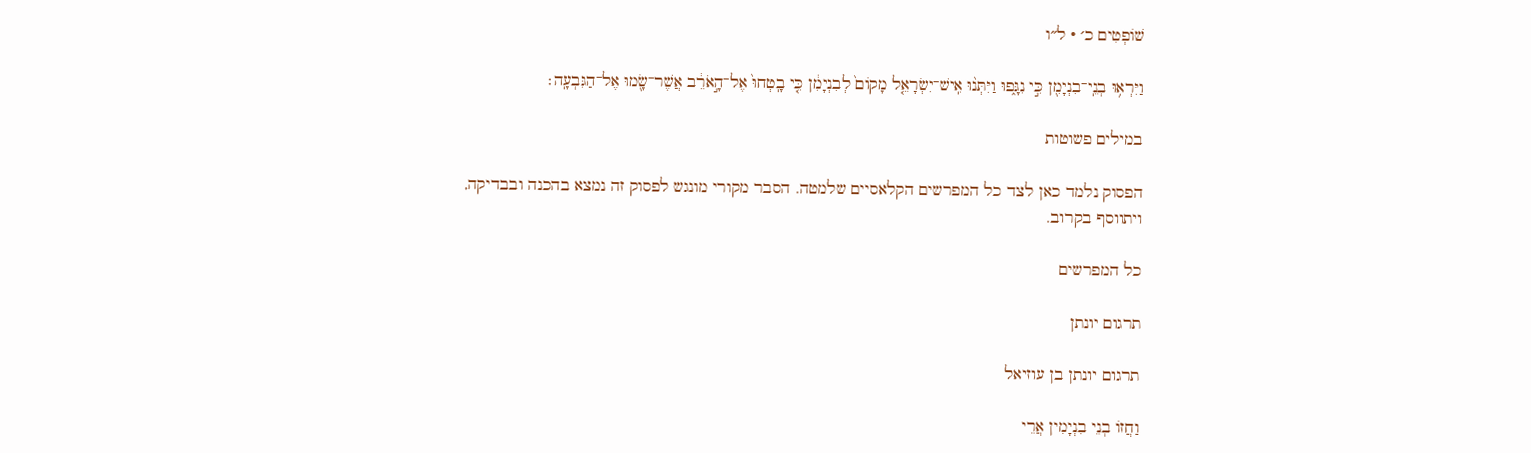שׁוֹפְטִים כ׳ · ל״ו

וַיִּרְא֥וּ בְנֵֽי־בִנְיָמִ֖ן כִּ֣י נִגָּ֑פוּ וַיִּתְּנ֨וּ אִֽישׁ־יִשְׂרָאֵ֤ל מָקוֹם֙ לְבִנְיָמִ֔ן כִּ֤י בָֽטְחוּ֙ אֶל־הָ֣אֹרֵ֔ב אֲשֶׁר־שָׂ֖מוּ אֶל־הַגִּבְעָֽה׃

במילים פשוטות

הפסוק נלמד כאן לצד כל המפרשים הקלאסיים שלמטה. הסבר מקורי מונגש לפסוק זה נמצא בהכנה ובבדיקה, ויתווסף בקרוב.

כל המפרשים

תרגום יונתן

תרגום יונתן בן עוזיאל

וַחֲזוֹ בְנֵי בִנְיָמִין אֲרֵי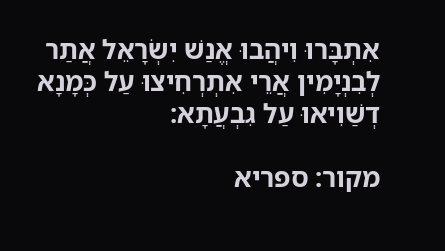אִתְבָּרוּ וִיהֲבוּ אֱנַשׁ יִשְׂרָאֵל אֲתַר לְבִנְיָמִין אֲרֵי אִתְרְחִיצוּ עַל כְּמָנָא דְשַׁוִיאוּ עַל גִבְעֲתָא:

מקור: ספריא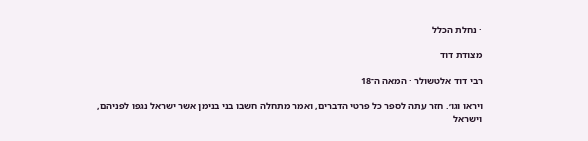· נחלת הכלל

מצודת דוד

רבי דוד אלטשולר · המאה ה־18

ויראו וגו׳. חזר עתה לספר כל פרטי הדברים, ואמר מתחלה חשבו בני בנימן אשר ישראל נגפו לפניהם, וישראל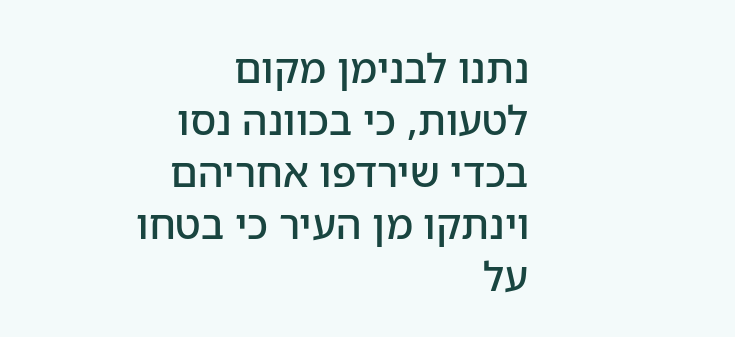נתנו לבנימן מקום לטעות, כי בכוונה נסו בכדי שירדפו אחריהם וינתקו מן העיר כי בטחו על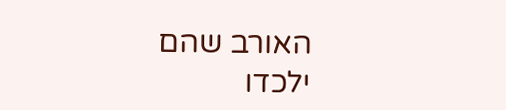האורב שהם ילכדו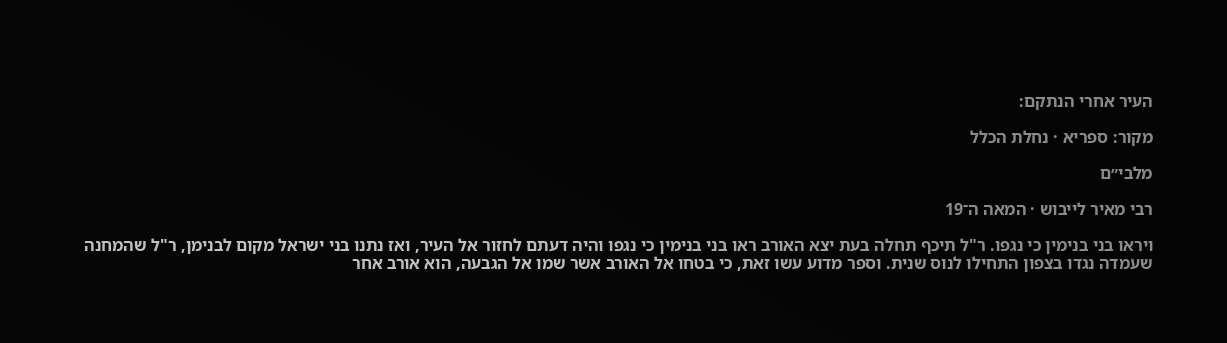העיר אחרי הנתקם:

מקור: ספריא · נחלת הכלל

מלבי״ם

רבי מאיר לייבוש · המאה ה־19

ויראו בני בנימין כי נגפו. ר"ל תיכף תחלה בעת יצא האורב ראו בני בנימין כי נגפו והיה דעתם לחזור אל העיר, ואז נתנו בני ישראל מקום לבנימן, ר"ל שהמחנה שעמדה נגדו בצפון התחילו לנוס שנית. וספר מדוע עשו זאת, כי בטחו אל האורב אשר שמו אל הגבעה, הוא אורב אחר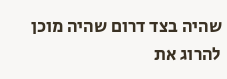שהיה בצד דרום שהיה מוכן להרוג את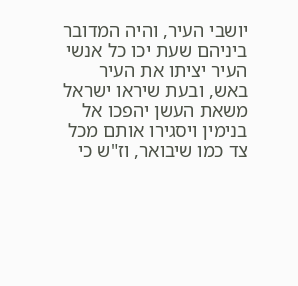יושבי העיר, והיה המדובר ביניהם שעת יכו כל אנשי העיר יציתו את העיר באש, ובעת שיראו ישראל משאת העשן יהפכו אל בנימין ויסגירו אותם מכל צד כמו שיבואר, וז"ש כי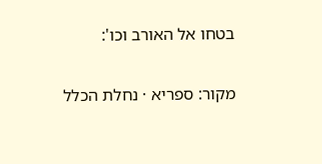בטחו אל האורב וכו':

מקור: ספריא · נחלת הכלל